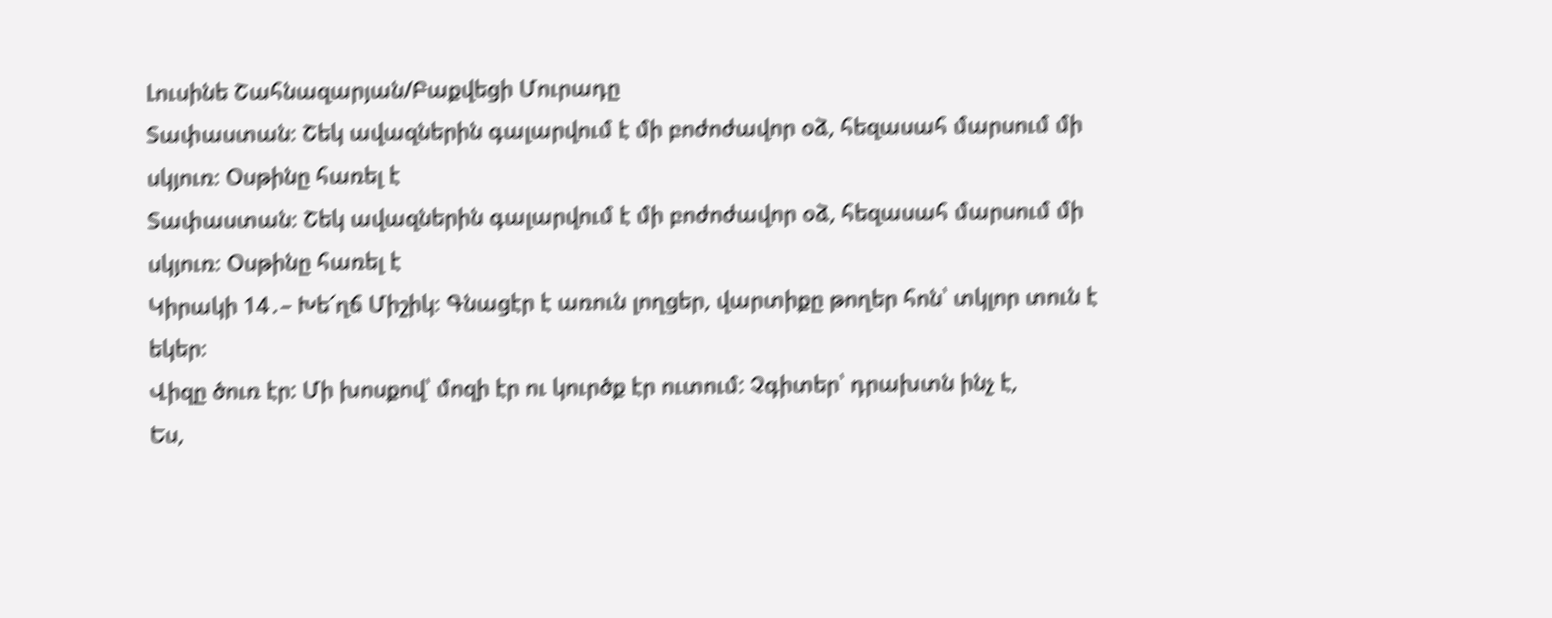Լուսինե Շահնազարյան/Բաքվեցի Մուրադը
Տափաստան։ Շեկ ավազներին գալարվում է մի բոժոժավոր օձ, հեզասահ մարսում մի սկյուռ։ Օսթինը հառել է
Տափաստան։ Շեկ ավազներին գալարվում է մի բոժոժավոր օձ, հեզասահ մարսում մի սկյուռ։ Օսթինը հառել է
Կիրակի 14․– Խե՜ղճ Միշիկ։ Գնացէր է առուն լողցեր, վարտիքը թողեր հոն՝ տկլոր տուն է եկեր։
Վիզը ծուռ էր: Մի խոսքով՝ մոզի էր ու կուրծք էր ուտում: Չգիտեր՝ դրախտն ինչ է,
Ես,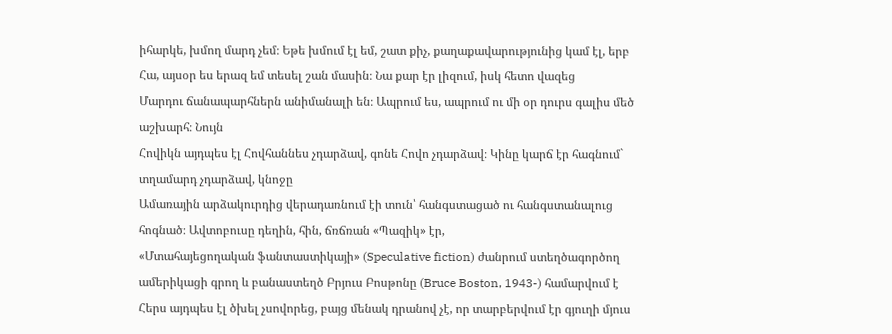իհարկե, խմող մարդ չեմ։ Եթե խմում էլ եմ, շատ քիչ, քաղաքավարությունից կամ էլ, երբ
Հա, այսօր ես երազ եմ տեսել շան մասին։ Նա քար էր լիզում, իսկ հետո վազեց
Մարդու ճանապարհներն անիմանալի են։ Ապրում ես, ապրում ու մի օր դուրս գալիս մեծ աշխարհ։ Նույն
Հովիկն այդպես էլ Հովհաննես չդարձավ, գոնե Հովո չդարձավ։ Կինը կարճ էր հագնում` տղամարդ չդարձավ, կնոջը
Ամառային արձակուրդից վերադառնում էի տուն՝ հանգստացած ու հանգստանալուց հոգնած։ Ավտոբուսը դեղին, հին, ճռճռան «Պազիկ» էր,
«Մտահայեցողական ֆանտաստիկայի» (Speculative fiction) ժանրում ստեղծագործող ամերիկացի գրող և բանաստեղծ Բրյուս Բոսթոնը (Bruce Boston, 1943-) համարվում է
Հերս այդպես էլ ծխել չսովորեց, բայց մենակ դրանով չէ, որ տարբերվում էր գյուղի մյուս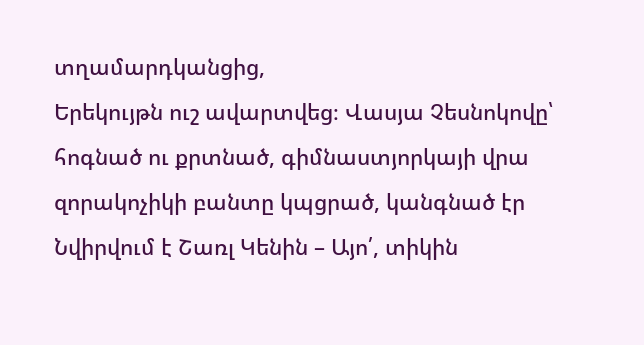տղամարդկանցից,
Երեկույթն ուշ ավարտվեց։ Վասյա Չեսնոկովը՝ հոգնած ու քրտնած, գիմնաստյորկայի վրա զորակոչիկի բանտը կպցրած, կանգնած էր
Նվիրվում է Շառլ Կենին – Այո՛, տիկին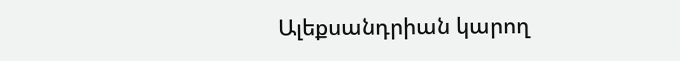Ալեքսանդրիան կարող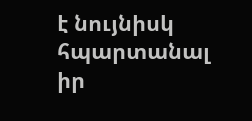է նույնիսկ հպարտանալ իր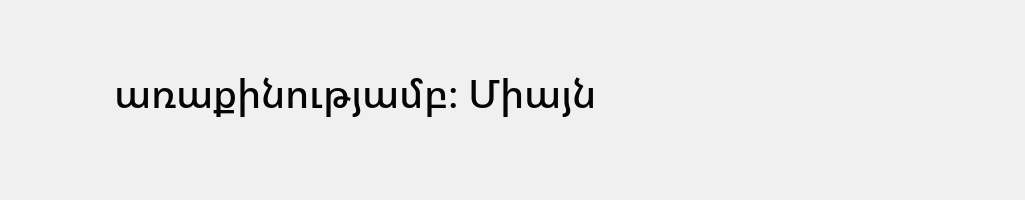առաքինությամբ։ Միայն